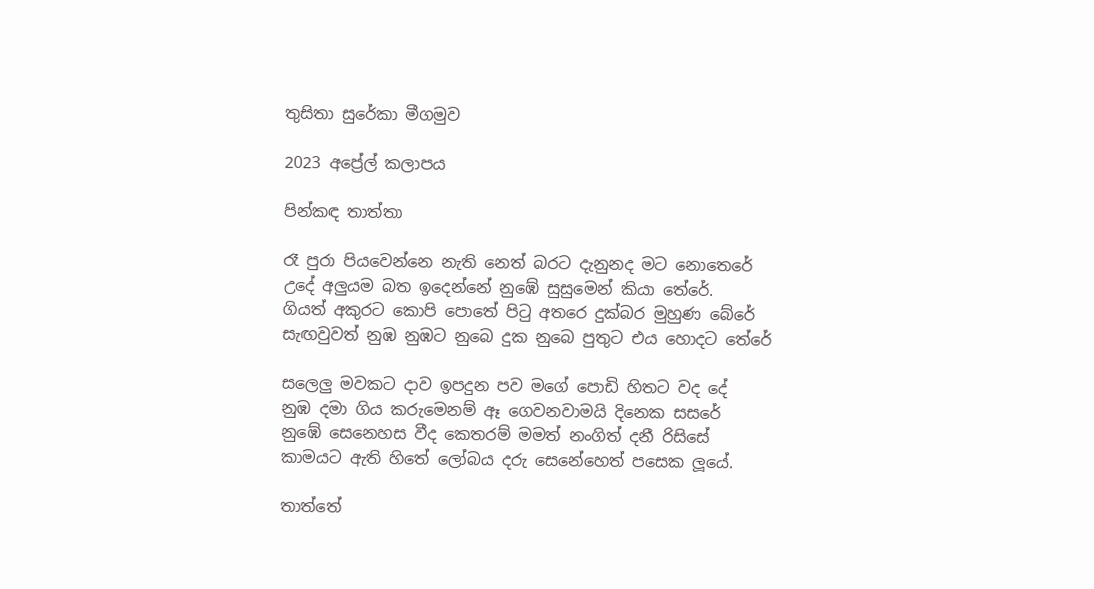තුසිතා සුරේකා මීගමුව

2023 අප්‍රේල් කලාපය

පින්කඳ තාත්තා

රෑ පුරා පියවෙන්නෙ නැති නෙත් බරට දැනුනද මට නොතෙරේ
උදේ අලුයම බත ඉදෙන්නේ නුඹේ සුසුමෙන් කියා තේරේ.
ගියත් අකුරට කොපි පොතේ පිටු අතරෙ දුක්බර මුහුණ බේරේ
සැඟවුවත් නුඹ නුඹට නුබෙ දුක නුබෙ පුතුට එය හොදට තේරේ

සලෙලු මවකට දාව ඉපදුන පව මගේ පොඩි හිතට වද දේ
නුඹ දමා ගිය කරුමෙනම් ඈ ගෙවනවාමයි දිනෙක සසරේ
නුඹේ සෙනෙහස වීද කෙතරම් මමත් නංගිත් දනී රිසිසේ
කාමයට ඇති හිතේ ලෝබය දරු සෙනේහෙත් පසෙක ලූයේ.

තාත්තේ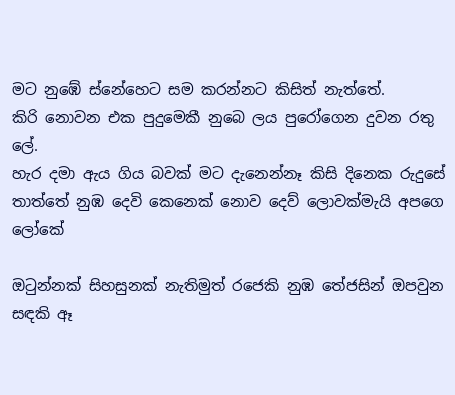මට නුඹේ ස්නේහෙට සම කරන්නට කිසිත් නැත්තේ.
කිරි නොවන එක පුදුමෙකී නුබෙ ලය පුරෝගෙන දුවන රතු ලේ.
හැර දමා ඇය ගිය බවක් මට දැනෙන්නෑ කිසි දිනෙක රුදුසේ
තාත්තේ නුඹ දෙවි කෙනෙක් නොව දෙව් ලොවක්මැයි අපගෙ ලෝකේ

ඔටුන්නක් සිහසුනක් නැතිමුත් රජෙකි නුඹ තේජසින් ඔපවුන
සඳකි ඈ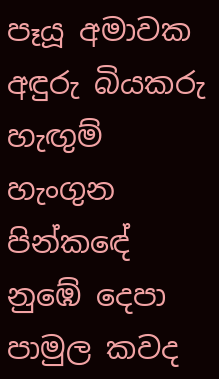පෑයූ අමාවක අඳුරු බියකරු හැඟුම් හැංගුන
පින්කඳේ නුඹේ දෙපා පාමුල කවද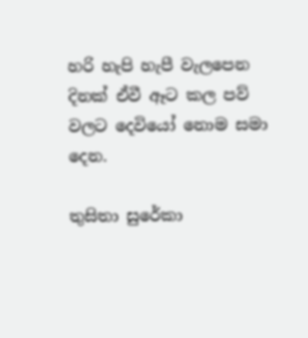හරි හැපි හැපී වැලපෙන
දිනක් ඒවී ඈට කල පව් වලට දෙවියෝ නොම සමා දෙන.

තුසිතා සුරේකා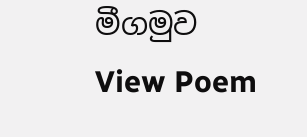මීගමුව
View Poem